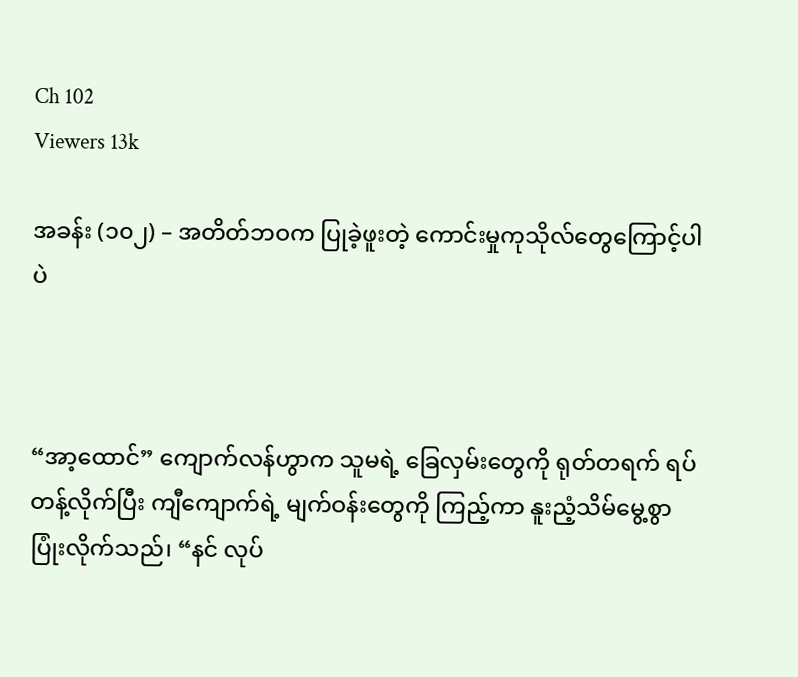Ch 102
Viewers 13k

အခန်း (၁၀၂) – အတိတ်ဘဝက ပြုခဲ့ဖူးတဲ့ ကောင်းမှုကုသိုလ်တွေကြောင့်ပါပဲ



“အာ့ထောင်” ကျောက်လန်ဟွာက သူမရဲ့ ခြေလှမ်းတွေကို ရုတ်တရက် ရပ်တန့်လိုက်ပြီး ကျီကျောက်ရဲ့ မျက်ဝန်းတွေကို ကြည့်ကာ နူးညံ့သိမ်မွေ့စွာ ပြုံးလိုက်သည်၊ “နင် လုပ်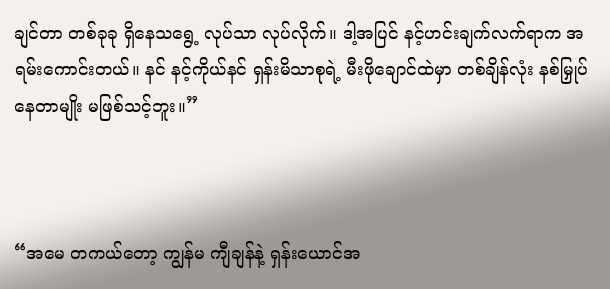ချင်တာ တစ်ခုခု ရှိနေသရွေ့ လုပ်သာ လုပ်လိုက်။ ဒါ့အပြင် နင့်ဟင်းချက်လက်ရာက အရမ်းကောင်းတယ်။ နင် နင့်ကိုယ်နင် ရှန်းမိသာစုရဲ့ မီးဖိုချောင်ထဲမှာ တစ်ချိန်လုံး နစ်မြှုပ်နေတာမျိုး မဖြစ်သင့်ဘူး။”



“အမေ တကယ်တော့ ကျွန်မ ကျီချန်နဲ့ ရှန်းယောင်အ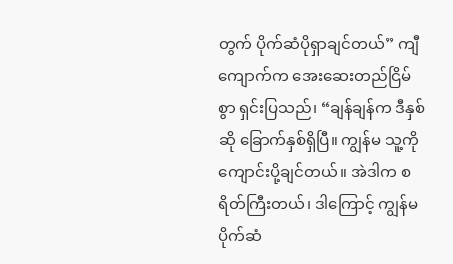တွက် ပိုက်ဆံပိုရှာချင်တယ်” ကျီကျောက်က အေးဆေးတည်ငြိမ်စွာ ရှင်းပြသည်၊ “ချန်ချန်က ဒီနှစ်ဆို ခြောက်နှစ်ရှိပြီ။ ကျွန်မ သူ့ကို ကျောင်းပို့ချင်တယ်။ အဲဒါက စရိတ်ကြီးတယ်၊ ဒါကြောင့် ကျွန်မ ပိုက်ဆံ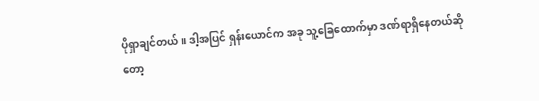ပိုရှာချင်တယ်။ ဒါ့အပြင် ရှန်းယောင်က အခု သူ့ခြေထောက်မှာ ဒဏ်ရာရှိနေတယ်ဆိုတော့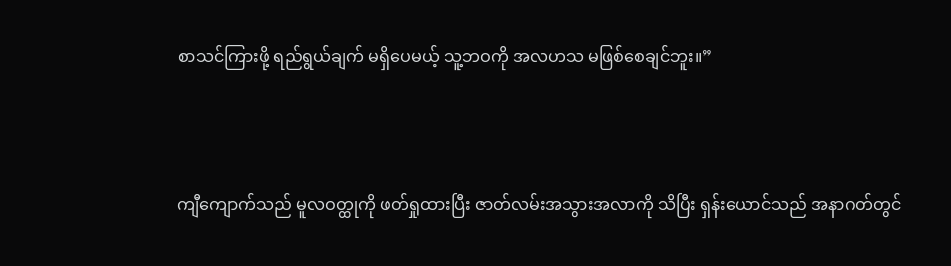စာသင်ကြားဖို့ ရည်ရွယ်ချက် မရှိပေမယ့် သူ့ဘဝကို အလဟသ မဖြစ်စေချင်ဘူး။”



ကျီကျောက်သည် မူလဝတ္ထုကို ဖတ်ရှုထားပြီး ဇာတ်လမ်းအသွားအလာကို သိပြီး ရှန်းယောင်သည် အနာဂတ်တွင်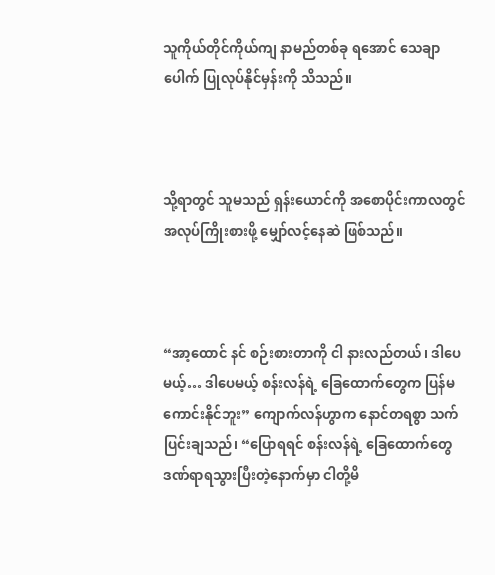သူကိုယ်တိုင်ကိုယ်ကျ နာမည်တစ်ခု ရအောင် သေချာပေါက် ပြုလုပ်နိုင်မှန်းကို သိသည်။



သို့ရာတွင် သူမသည် ရှန်းယောင်ကို အစောပိုင်းကာလတွင် အလုပ်ကြိုးစားဖို့ မျှော်လင့်နေဆဲ ဖြစ်သည်။



“အာ့ထောင် နင် စဉ်းစားတာကို ငါ နားလည်တယ်၊ ဒါပေမယ့်… ဒါပေမယ့် စန်းလန်ရဲ့ ခြေထောက်တွေက ပြန်မကောင်းနိုင်ဘူး” ကျောက်လန်ဟွာက နောင်တရစွာ သက်ပြင်းချသည်၊ “ပြောရရင် စန်းလန်ရဲ့ ခြေထောက်တွေ ဒဏ်ရာရသွားပြီးတဲ့နောက်မှာ ငါတို့မိ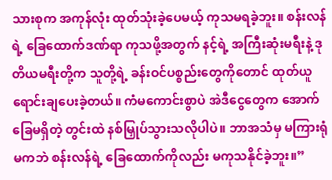သားစုက အကုန်လုံး ထုတ်သုံးခဲ့ပေမယ့် ကုသမရခဲ့ဘူး။ စန်းလန်ရဲ့ ခြေထောက်ဒဏ်ရာ ကုသဖို့အတွက် နင့်ရဲ့ အကြီးဆုံးမရီးနဲ့ ဒုတိယမရီးတို့က သူတို့ရဲ့ ခန်းဝင်ပစ္စည်းတွေကိုတောင် ထုတ်ယူရောင်းချပေးခဲ့တယ်။ ကံမကောင်းစွာပဲ အဲဒီငွေတွေက အောက်ခြေမရှိတဲ့ တွင်းထဲ နစ်မြှုပ်သွားသလိုပါပဲ။ ဘာအသံမှ မကြားရုံမကဘဲ စန်းလန်ရဲ့ ခြေထောက်ကိုလည်း မကုသနိုင်ခဲ့ဘူး။”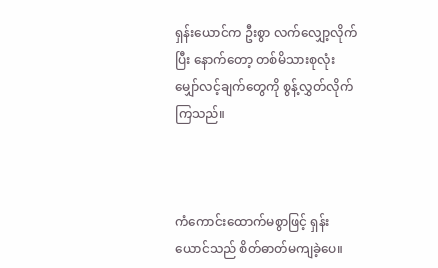ရှန်းယောင်က ဦးစွာ လက်လျှော့လိုက်ပြီး နောက်တော့ တစ်မိသားစုလုံး မျှော်လင့်ချက်တွေကို စွန့်လွှတ်လိုက်ကြသည်။



ကံကောင်းထောက်မစွာဖြင့် ရှန်းယောင်သည် စိတ်ဓာတ်မကျခဲ့ပေ။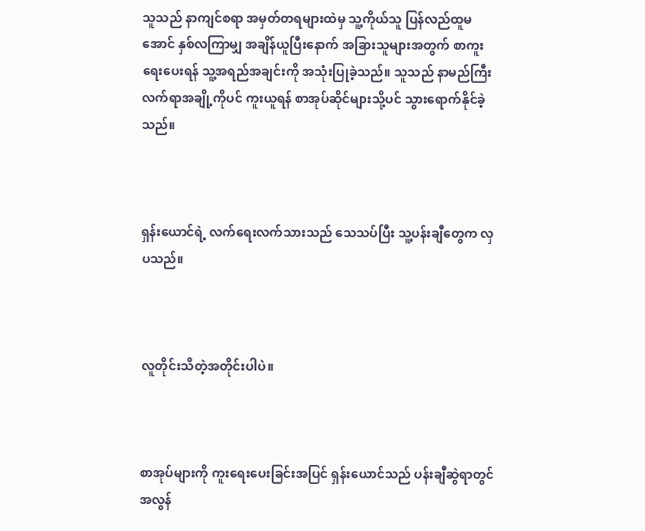သူသည် နာကျင်စရာ အမှတ်တရများထဲမှ သူ့ကိုယ်သူ ပြန်လည်ထူမအောင် နှစ်လကြာမျှ အချိန်ယူပြီးနောက် အခြားသူများအတွက် စာကူးရေးပေးရန် သူ့အရည်အချင်းကို အသုံးပြုခဲ့သည်။ သူသည် နာမည်ကြီး လက်ရာအချို့ကိုပင် ကူးယူရန် စာအုပ်ဆိုင်များသို့ပင် သွားရောက်နိုင်ခဲ့သည်။



ရှန်းယောင်ရဲ့ လက်ရေးလက်သားသည် သေသပ်ပြီး သူ့ပန်းချီတွေက လှပသည်။



လူတိုင်းသိတဲ့အတိုင်းပါပဲ။



စာအုပ်များကို ကူးရေးပေးခြင်းအပြင် ရှန်းယောင်သည် ပန်းချီဆွဲရာတွင် အလွန်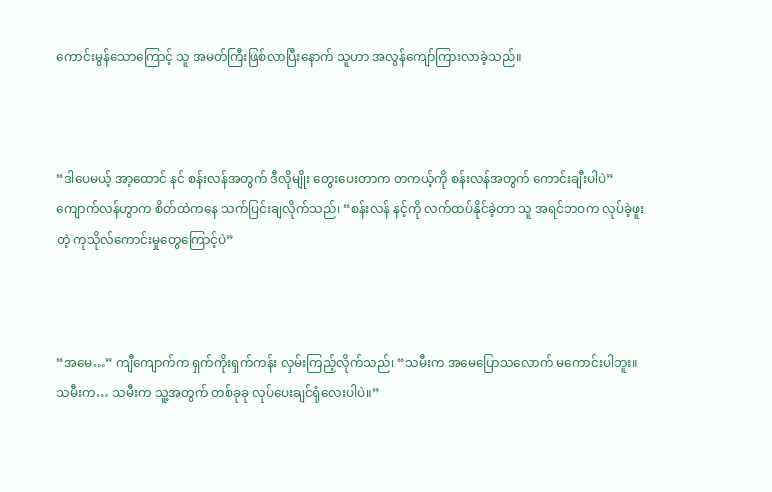ကောင်းမွန်သောကြောင့် သူ အမတ်ကြီးဖြစ်လာပြီးနောက် သူဟာ အလွန်ကျော်ကြားလာခဲ့သည်။



“ဒါပေမယ့် အာ့ထောင် နင် စန်းလန်အတွက် ဒီလိုမျိုး တွေးပေးတာက တကယ့်ကို စန်းလန်အတွက် ကောင်းချီးပါပဲ” ကျောက်လန်ဟွာက စိတ်ထဲကနေ သက်ပြင်းချလိုက်သည်၊ “စန်းလန် နင့်ကို လက်ထပ်နိုင်ခဲ့တာ သူ အရင်ဘဝက လုပ်ခဲ့ဖူးတဲ့ ကုသိုလ်ကောင်းမှုတွေကြောင့်ပဲ”



“အမေ…” ကျီကျောက်က ရှက်ကိုးရှက်ကန်း လှမ်းကြည့်လိုက်သည်၊ “သမီးက အမေပြောသလောက် မကောင်းပါဘူး။ သမီးက… သမီးက သူ့အတွက် တစ်ခုခု လုပ်ပေးချင်ရုံလေးပါပဲ။”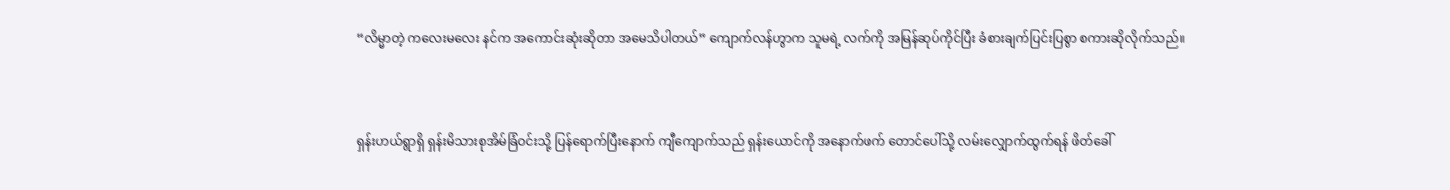“လိမ္မာတဲ့ ကလေးမလေး နင်က အကောင်းဆုံးဆိုတာ အမေသိပါတယ်” ကျောက်လန်ဟွာက သူမရဲ့ လက်ကို အမြန်ဆုပ်ကိုင်ပြီး ခံစားချက်ပြင်းပြစွာ စကားဆိုလိုက်သည်။



ရှန်းဟယ်ရွာရှိ ရှန်းမိသားစုအိမ်ခြံဝင်းသို့ ပြန်ရောက်ပြီးနောက် ကျီကျောက်သည် ရှန်းယောင်ကို အနောက်ဖက် တောင်ပေါ်သို့ လမ်းလျှောက်ထွက်ရန် ဖိတ်‌ခေါ်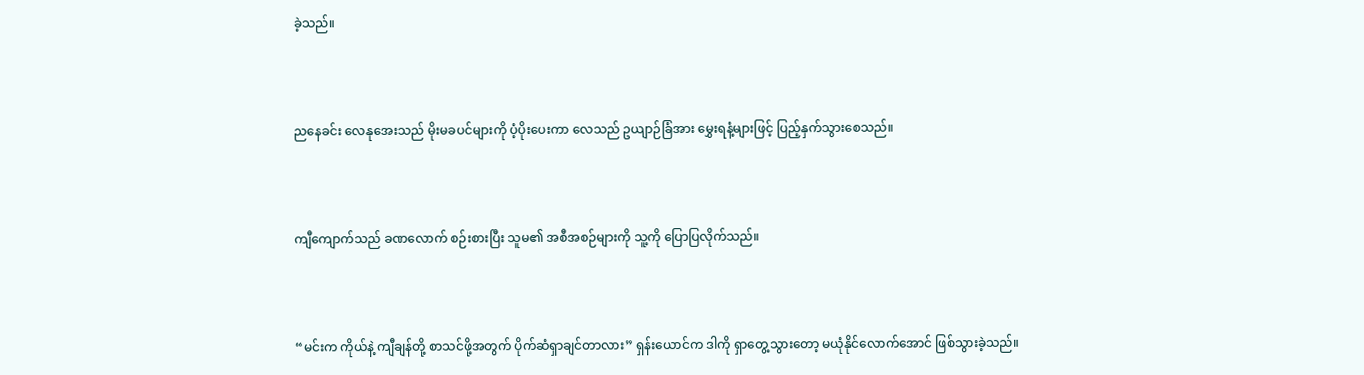ခဲ့သည်။



ညနေခင်း လေနုအေးသည် မိုးမခပင်များကို ပံ့ပိုးပေးကာ လေသည် ဥယျာဉ်ခြံအား မွှေးရနံ့များဖြင့် ပြည့်နှက်သွားစေသည်။



ကျီကျောက်သည် ခဏလောက် စဉ်းစားပြီး သူမ၏ အစီအစဉ်များကို သူ့ကို ပြောပြလိုက်သည်။



“မင်းက ကိုယ်နဲ့ ကျီချန်တို့ စာသင်ဖို့အတွက် ပိုက်ဆံရှာချင်တာလား” ရှန်းယောင်က ဒါကို ရှာတွေ့သွားတော့ မယုံနိုင်လောက်အောင် ဖြစ်သွားခဲ့သည်။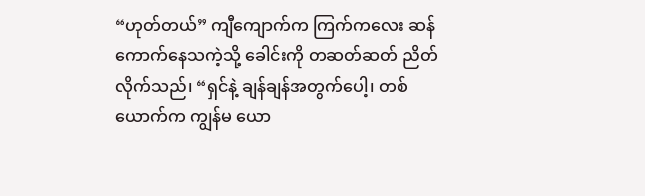“ဟုတ်တယ်” ကျီကျောက်က ကြက်ကလေး ဆန်ကောက်နေသကဲ့သို့ ခေါင်းကို တဆတ်ဆတ် ညိတ်လိုက်သည်၊ “ရှင်နဲ့ ချန်ချန်အတွက်ပေါ့၊ တစ်ယောက်က ကျွန်မ ယော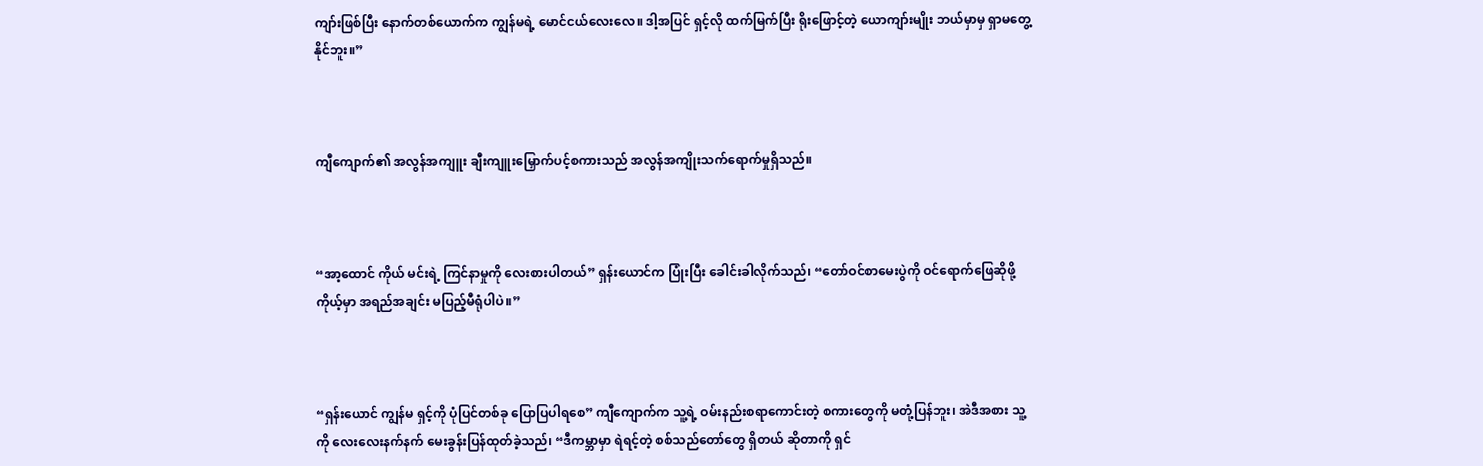ကျာ်းဖြစ်ပြီး နောက်တစ်ယောက်က ကျွန်မရဲ့ မောင်ငယ်လေးလေ။ ဒါ့အပြင် ရှင့်လို ထက်မြက်ပြီး ရိုးဖြောင့်တဲ့ ယောကျာ်းမျိုး ဘယ်မှာမှ ရှာမတွေ့နိုင်ဘူး။”



ကျီကျောက်၏ အလွန်အကျူး ချီးကျူးမြှောက်ပင့်စကားသည် အလွန်အကျိုးသက်ရောက်မှုရှိသည်။



“အာ့ထောင် ကိုယ် မင်းရဲ့ ကြင်နာမှုကို လေးစားပါတယ်” ရှန်းယောင်က ပြုံးပြီး ခေါင်းခါလိုက်သည်၊ “တော်ဝင်စာမေးပွဲကို ဝင်ရောက်ဖြေဆိုဖို့ ကိုယ့်မှာ အရည်အချင်း မပြည့်မီရုံပါပဲ။”



“ရှန်းယောင် ကျွန်မ ရှင့်ကို ပုံပြင်တစ်ခု ပြောပြပါရစေ” ကျီကျောက်က သူ့ရဲ့ ဝမ်းနည်းစရာကောင်းတဲ့ စကားတွေကို မတုံ့ပြန်ဘူး၊ အဲဒီအစား သူ့ကို လေးလေးနက်နက် မေးခွန်းပြန်ထုတ်ခဲ့သည်၊ “ဒီကမ္ဘာမှာ ရဲရင့်တဲ့ စစ်သည်တော်တွေ ရှိတယ် ဆိုတာကို ရှင်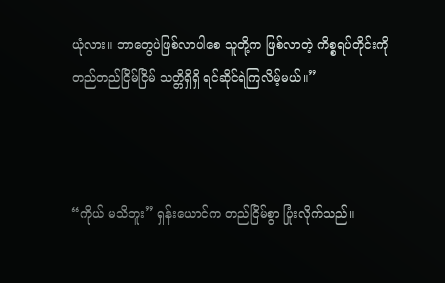ယုံလား။ ဘာတွေပဲဖြစ်လာပါစေ သူတို့က ဖြစ်လာတဲ့ ကိစ္စရပ်တိုင်းကို တည်တည်ငြိမ်ငြိမ် သတ္တိရှိရှိ ရင်ဆိုင်ရဲကြလိမ့်မယ်။”



“ကိုယ် မသိဘူး” ရှန်းယောင်က တည်ငြိမ်စွာ ပြုံးလိုက်သည်။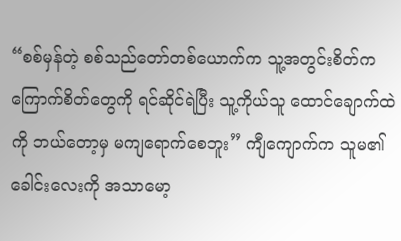“စစ်မှန်တဲ့ စစ်သည်တော်တစ်ယောက်က သူ့အတွင်းစိတ်က ကြောက်စိတ်တွေကို ရင်ဆိုင်ရဲပြီး သူ့ကိုယ်သူ ထောင်ချောက်ထဲကို ဘယ်တော့မှ မကျရောက်စေဘူး” ကျီကျောက်က သူမ၏ ခေါင်းလေးကို အသာမော့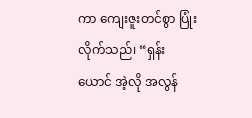ကာ ကျေးဇူးတင်စွာ ပြုံးလိုက်သည်၊ “ရှန်းယောင် အဲ့လို အလွန်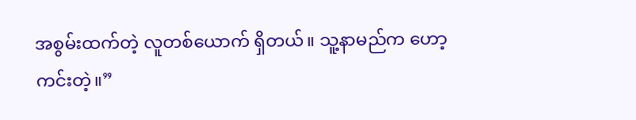အစွမ်းထက်တဲ့ လူတစ်ယောက် ရှိတယ်။ သူ့နာမည်က ဟော့ကင်းတဲ့။”